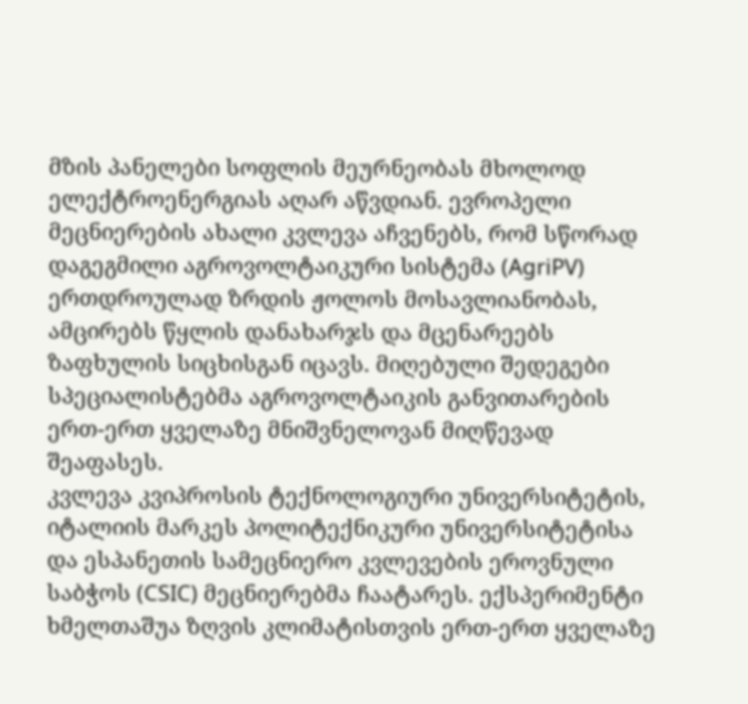მზის პანელები სოფლის მეურნეობას მხოლოდ ელექტროენერგიას აღარ აწვდიან. ევროპელი მეცნიერების ახალი კვლევა აჩვენებს, რომ სწორად დაგეგმილი აგროვოლტაიკური სისტემა (AgriPV) ერთდროულად ზრდის ჟოლოს მოსავლიანობას, ამცირებს წყლის დანახარჯს და მცენარეებს ზაფხულის სიცხისგან იცავს. მიღებული შედეგები სპეციალისტებმა აგროვოლტაიკის განვითარების ერთ-ერთ ყველაზე მნიშვნელოვან მიღწევად შეაფასეს.
კვლევა კვიპროსის ტექნოლოგიური უნივერსიტეტის, იტალიის მარკეს პოლიტექნიკური უნივერსიტეტისა და ესპანეთის სამეცნიერო კვლევების ეროვნული საბჭოს (CSIC) მეცნიერებმა ჩაატარეს. ექსპერიმენტი ხმელთაშუა ზღვის კლიმატისთვის ერთ-ერთ ყველაზე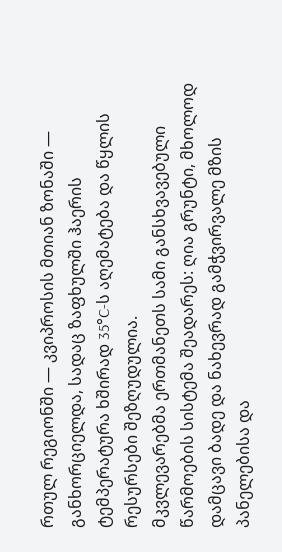რთულ რეგიონში — კვიპროსის მთიან ზონაში — განხორციელდა, სადაც ზაფხულში ჰაერის ტემპერატურა ხშირად 35°C-ს აღემატება და წყლის რესურსები შეზღუდულია.
მკვლევარებმა ერთმანეთს სამი განსხვავებული წარმოების სისტემა შეადარეს: ღია გრუნტი, მხოლოდ დამცავი ბადე და ნახევრად გამჭვირვალე მზის პანელებისა და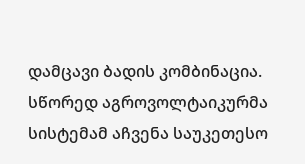დამცავი ბადის კომბინაცია. სწორედ აგროვოლტაიკურმა სისტემამ აჩვენა საუკეთესო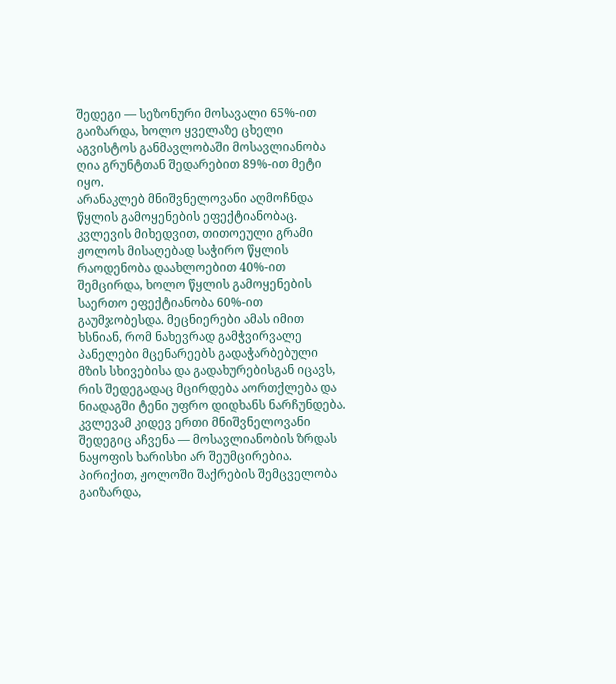შედეგი — სეზონური მოსავალი 65%-ით გაიზარდა, ხოლო ყველაზე ცხელი აგვისტოს განმავლობაში მოსავლიანობა ღია გრუნტთან შედარებით 89%-ით მეტი იყო.
არანაკლებ მნიშვნელოვანი აღმოჩნდა წყლის გამოყენების ეფექტიანობაც. კვლევის მიხედვით, თითოეული გრამი ჟოლოს მისაღებად საჭირო წყლის რაოდენობა დაახლოებით 40%-ით შემცირდა, ხოლო წყლის გამოყენების საერთო ეფექტიანობა 60%-ით გაუმჯობესდა. მეცნიერები ამას იმით ხსნიან, რომ ნახევრად გამჭვირვალე პანელები მცენარეებს გადაჭარბებული მზის სხივებისა და გადახურებისგან იცავს, რის შედეგადაც მცირდება აორთქლება და ნიადაგში ტენი უფრო დიდხანს ნარჩუნდება.
კვლევამ კიდევ ერთი მნიშვნელოვანი შედეგიც აჩვენა — მოსავლიანობის ზრდას ნაყოფის ხარისხი არ შეუმცირებია. პირიქით, ჟოლოში შაქრების შემცველობა გაიზარდა,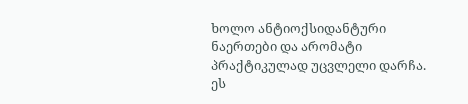ხოლო ანტიოქსიდანტური ნაერთები და არომატი პრაქტიკულად უცვლელი დარჩა. ეს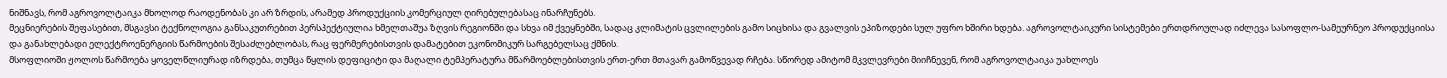ნიშნავს, რომ აგროვოლტაიკა მხოლოდ რაოდენობას კი არ ზრდის, არამედ პროდუქციის კომერციულ ღირებულებასაც ინარჩუნებს.
მეცნიერების შეფასებით, მსგავსი ტექნოლოგია განსაკუთრებით პერსპექტიულია ხმელთაშუა ზღვის რეგიონში და სხვა იმ ქვეყნებში, სადაც კლიმატის ცვლილების გამო სიცხისა და გვალვის ეპიზოდები სულ უფრო ხშირი ხდება. აგროვოლტაიკური სისტემები ერთდროულად იძლევა სასოფლო-სამეურნეო პროდუქციისა და განახლებადი ელექტროენერგიის წარმოების შესაძლებლობას, რაც ფერმერებისთვის დამატებით ეკონომიკურ სარგებელსაც ქმნის.
მსოფლიოში ჟოლოს წარმოება ყოველწლიურად იზრდება, თუმცა წყლის დეფიციტი და მაღალი ტემპერატურა მწარმოებლებისთვის ერთ-ერთ მთავარ გამოწვევად რჩება. სწორედ ამიტომ მკვლევრები მიიჩნევენ, რომ აგროვოლტაიკა უახლოეს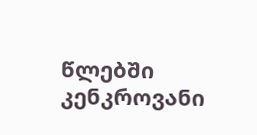წლებში კენკროვანი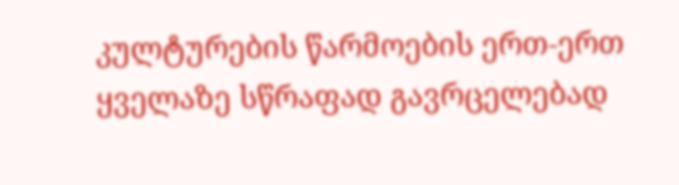კულტურების წარმოების ერთ-ერთ ყველაზე სწრაფად გავრცელებად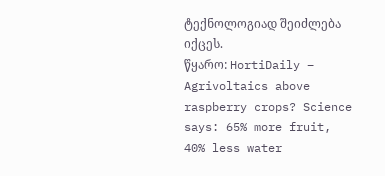ტექნოლოგიად შეიძლება იქცეს.
წყარო: HortiDaily – Agrivoltaics above raspberry crops? Science says: 65% more fruit, 40% less water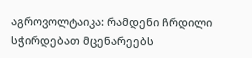აგროვოლტაიკა: რამდენი ჩრდილი სჭირდებათ მცენარეებს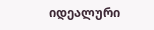იდეალური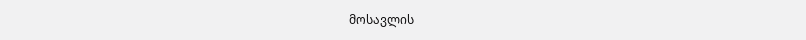მოსავლის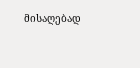მისაღებად